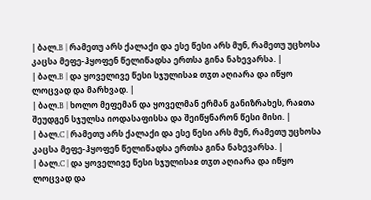| ბალ.B | რამეთუ არს ქალაქი და ესე წესი არს მუნ, რამეთუ უცხოსა კაცსა მეფე-ჰყოფენ წელიწადსა ერთსა გინა ნახევარსა. |
| ბალ.B | და ყოველივე წესი სჯულისაჲ თჳთ აღიარა და იწყო ლოცვად და მარხვად. |
| ბალ.B | ხოლო მეფემან და ყოველმან ერმან განიზრახეს, რაჲთა შეუდგენ სჯულსა იოდასაფისსა და შეიწყნარონ წესი მისი. |
| ბალ.C | რამეთუ არს ქალაქი და ესე წესი არს მუნ, რამეთუ უცხოსა კაცსა მეფე-ჰყოფენ წელიწადსა ერთსა გინა ნახევარსა. |
| ბალ.C | და ყოველივე წესი სჯულისაჲ თჳთ აღიარა და იწყო ლოცვად და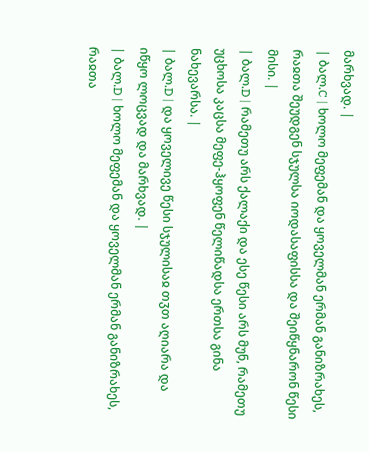მარხვად. |
| ბალ.C | ხოლო მეფემან და ყოველმან ერმან განიზრახეს, რაჲთა შეუდგენ სჯულსა იოდასაფისსა და შეიწყნარონ წესი მისი. |
| ბალ.D | რამეთუ არს ქალაქი და ესე წესი არს მუნ, რამეთუ უცხოსა კაცსა მეფე-ჰყოფენ წელიწადსა ერთსა გინა ნახევარსა. |
| ბალ.D | და ყოველივე წესი სჯულისაჲ თჳთ აღიარა და იწყო ლოცვად და მარხვად. |
| ბალ.D | ხოლო მეფემან და ყოველმან ერმან განიზრახეს, რაჲთა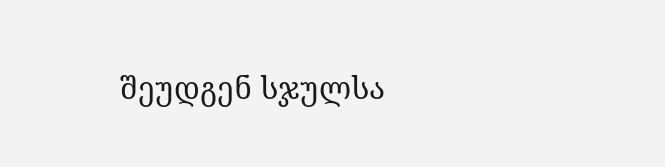შეუდგენ სჯულსა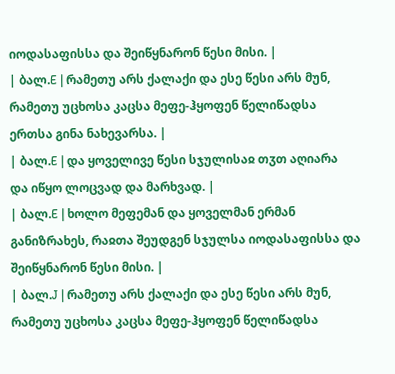იოდასაფისსა და შეიწყნარონ წესი მისი. |
| ბალ.E | რამეთუ არს ქალაქი და ესე წესი არს მუნ, რამეთუ უცხოსა კაცსა მეფე-ჰყოფენ წელიწადსა ერთსა გინა ნახევარსა. |
| ბალ.E | და ყოველივე წესი სჯულისაჲ თჳთ აღიარა და იწყო ლოცვად და მარხვად. |
| ბალ.E | ხოლო მეფემან და ყოველმან ერმან განიზრახეს, რაჲთა შეუდგენ სჯულსა იოდასაფისსა და შეიწყნარონ წესი მისი. |
| ბალ.J | რამეთუ არს ქალაქი და ესე წესი არს მუნ, რამეთუ უცხოსა კაცსა მეფე-ჰყოფენ წელიწადსა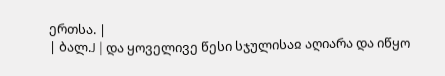ერთსა. |
| ბალ.J | და ყოველივე წესი სჯულისაჲ აღიარა და იწყო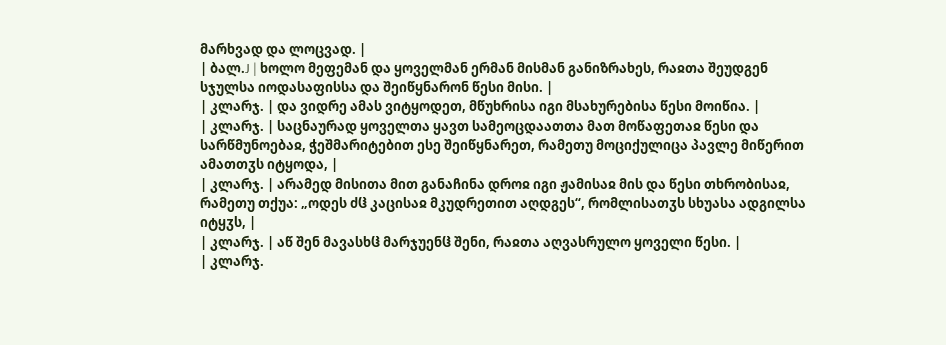მარხვად და ლოცვად. |
| ბალ.J | ხოლო მეფემან და ყოველმან ერმან მისმან განიზრახეს, რაჲთა შეუდგენ სჯულსა იოდასაფისსა და შეიწყნარონ წესი მისი. |
| კლარჯ. | და ვიდრე ამას ვიტყოდეთ, მწუხრისა იგი მსახურებისა წესი მოიწია. |
| კლარჯ. | საცნაურად ყოველთა ყავთ სამეოცდაათთა მათ მოწაფეთაჲ წესი და სარწმუნოებაჲ, ჭეშმარიტებით ესე შეიწყნარეთ, რამეთუ მოციქულიცა პავლე მიწერით ამათთჳს იტყოდა, |
| კლარჯ. | არამედ მისითა მით განაჩინა დროჲ იგი ჟამისაჲ მის და წესი თხრობისაჲ, რამეთუ თქუა: „ოდეს ძჱ კაცისაჲ მკუდრეთით აღდგეს“, რომლისათჳს სხუასა ადგილსა იტყჳს, |
| კლარჯ. | აწ შენ მავასხჱ მარჯუენჱ შენი, რაჲთა აღვასრულო ყოველი წესი. |
| კლარჯ.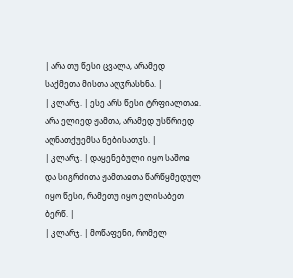| არა თუ წესი ცვალა, არამედ საქმეთა მისთა აღჳრასხნა. |
| კლარჯ. | ესე არს წესი ტრფიალთაჲ. არა ელიედ ჟამთა, არამედ უსწრიედ აღნათქუემსა ნებისათჳს. |
| კლარჯ. | დაყენებული იყო საშოჲ და სიგრძითა ჟამთაჲთა წარწყმედულ იყო წესი, რამეთუ იყო ელისაბეთ ბერწ. |
| კლარჯ. | მოწაფენი, რომელ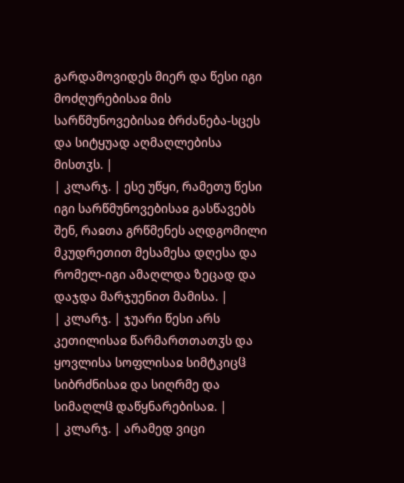გარდამოვიდეს მიერ და წესი იგი მოძღურებისაჲ მის სარწმუნოვებისაჲ ბრძანება-სცეს და სიტყუად აღმაღლებისა მისთჳს. |
| კლარჯ. | ესე უწყი, რამეთუ წესი იგი სარწმუნოვებისაჲ გასწავებს შენ, რაჲთა გრწმენეს აღდგომილი მკუდრეთით მესამესა დღესა და რომელ-იგი ამაღლდა ზეცად და დაჯდა მარჯუენით მამისა. |
| კლარჯ. | ჯუარი წესი არს კეთილისაჲ წარმართთათჳს და ყოვლისა სოფლისაჲ სიმტკიცჱ სიბრძნისაჲ და სიღრმე და სიმაღლჱ დაწყნარებისაჲ. |
| კლარჯ. | არამედ ვიცი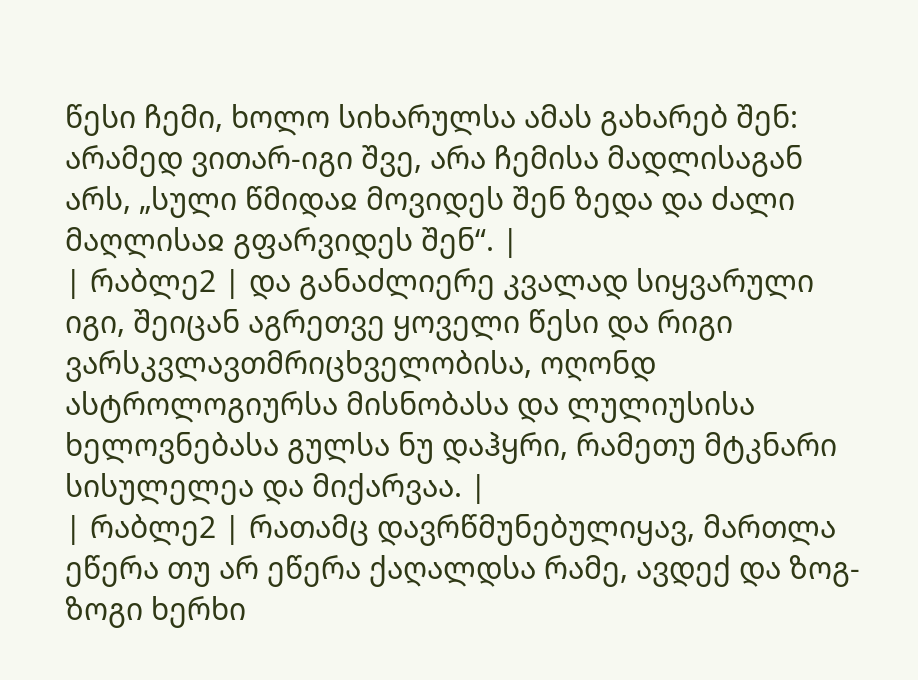წესი ჩემი, ხოლო სიხარულსა ამას გახარებ შენ: არამედ ვითარ-იგი შვე, არა ჩემისა მადლისაგან არს, „სული წმიდაჲ მოვიდეს შენ ზედა და ძალი მაღლისაჲ გფარვიდეს შენ“. |
| რაბლე2 | და განაძლიერე კვალად სიყვარული იგი, შეიცან აგრეთვე ყოველი წესი და რიგი ვარსკვლავთმრიცხველობისა, ოღონდ ასტროლოგიურსა მისნობასა და ლულიუსისა ხელოვნებასა გულსა ნუ დაჰყრი, რამეთუ მტკნარი სისულელეა და მიქარვაა. |
| რაბლე2 | რათამც დავრწმუნებულიყავ, მართლა ეწერა თუ არ ეწერა ქაღალდსა რამე, ავდექ და ზოგ-ზოგი ხერხი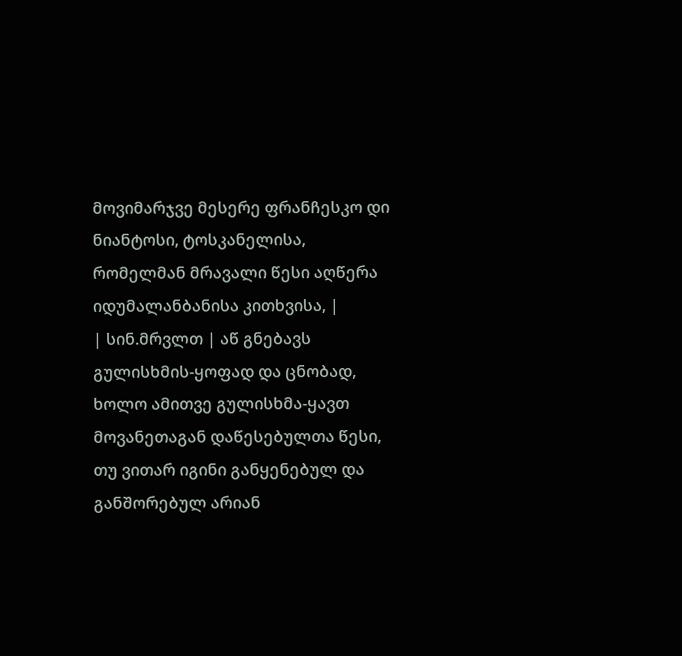მოვიმარჯვე მესერე ფრანჩესკო დი ნიანტოსი, ტოსკანელისა, რომელმან მრავალი წესი აღწერა იდუმალანბანისა კითხვისა, |
| სინ.მრვლთ | აწ გნებავს გულისხმის-ყოფად და ცნობად, ხოლო ამითვე გულისხმა-ყავთ მოვანეთაგან დაწესებულთა წესი, თუ ვითარ იგინი განყენებულ და განშორებულ არიან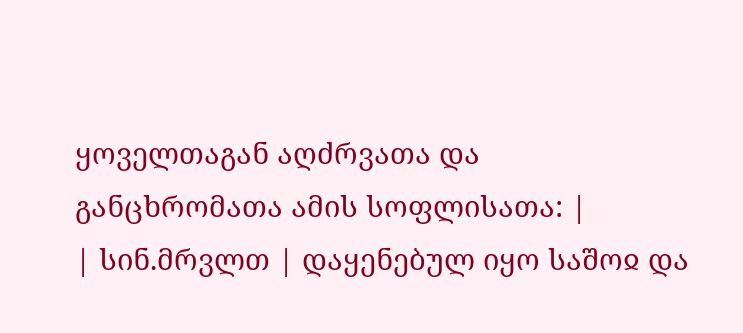ყოველთაგან აღძრვათა და განცხრომათა ამის სოფლისათა: |
| სინ.მრვლთ | დაყენებულ იყო საშოჲ და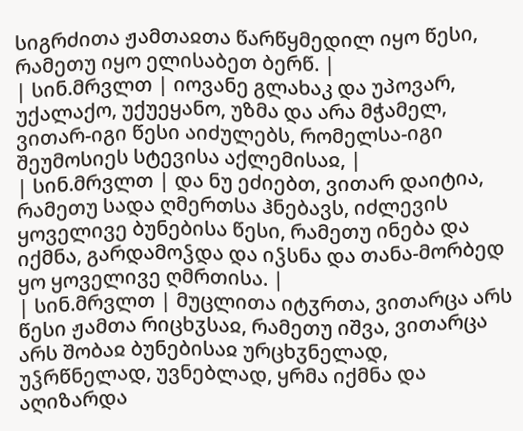სიგრძითა ჟამთაჲთა წარწყმედილ იყო წესი, რამეთუ იყო ელისაბეთ ბერწ. |
| სინ.მრვლთ | იოვანე გლახაკ და უპოვარ, უქალაქო, უქუეყანო, უზმა და არა მჭამელ, ვითარ-იგი წესი აიძულებს, რომელსა-იგი შეუმოსიეს სტევისა აქლემისაჲ, |
| სინ.მრვლთ | და ნუ ეძიებთ, ვითარ დაიტია, რამეთუ სადა ღმერთსა ჰნებავს, იძლევის ყოველივე ბუნებისა წესი, რამეთუ ინება და იქმნა, გარდამოჴდა და იჴსნა და თანა-მორბედ ყო ყოველივე ღმრთისა. |
| სინ.მრვლთ | მუცლითა იტჳრთა, ვითარცა არს წესი ჟამთა რიცხჳსაჲ, რამეთუ იშვა, ვითარცა არს შობაჲ ბუნებისაჲ ურცხჳნელად, უჴრწნელად, უვნებლად, ყრმა იქმნა და აღიზარდა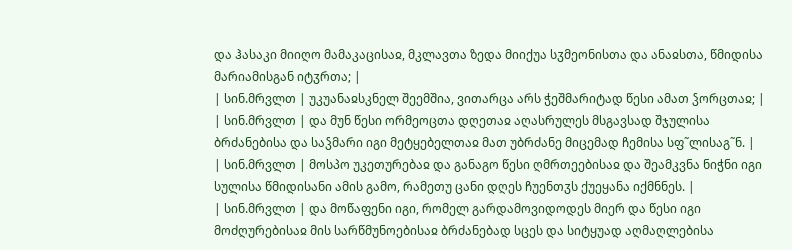და ჰასაკი მიიღო მამაკაცისაჲ, მკლავთა ზედა მიიქუა სჳმეონისთა და ანაჲსთა, წმიდისა მარიამისგან იტჳრთა; |
| სინ.მრვლთ | უკუანაჲსკნელ შეემშია, ვითარცა არს ჭეშმარიტად წესი ამათ ჴორცთაჲ; |
| სინ.მრვლთ | და მუნ წესი ორმეოცთა დღეთაჲ აღასრულეს მსგავსად შჯულისა ბრძანებისა და საჴმარი იგი მეტყებელთაჲ მათ უბრძანე მიცემად ჩემისა სფ˜ლისაგ˜ნ. |
| სინ.მრვლთ | მოსპო უკეთურებაჲ და განაგო წესი ღმრთეებისაჲ და შეამკვნა ნიჭნი იგი სულისა წმიდისანი ამის გამო, რამეთუ ცანი დღეს ჩუენთჳს ქუეყანა იქმნნეს. |
| სინ.მრვლთ | და მოწაფენი იგი, რომელ გარდამოვიდოდეს მიერ და წესი იგი მოძღურებისაჲ მის სარწმუნოებისაჲ ბრძანებად სცეს და სიტყუად აღმაღლებისა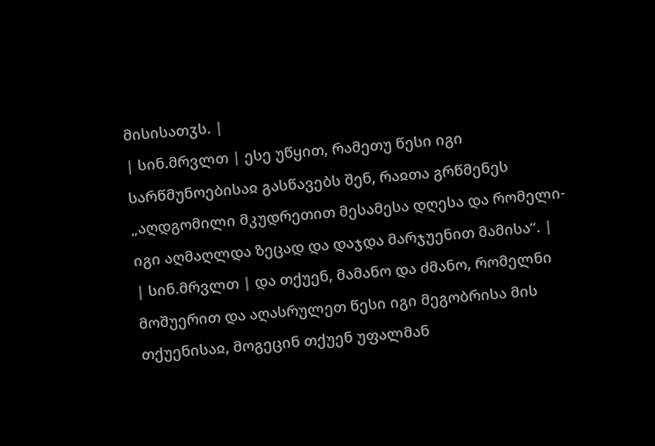მისისათჳს. |
| სინ.მრვლთ | ესე უწყით, რამეთუ წესი იგი სარწმუნოებისაჲ გასწავებს შენ, რაჲთა გრწმენეს „აღდგომილი მკუდრეთით მესამესა დღესა და რომელი-იგი აღმაღლდა ზეცად და დაჯდა მარჯუენით მამისა“. |
| სინ.მრვლთ | და თქუენ, მამანო და ძმანო, რომელნი მოშუერით და აღასრულეთ წესი იგი მეგობრისა მის თქუენისაჲ, მოგეცინ თქუენ უფალმან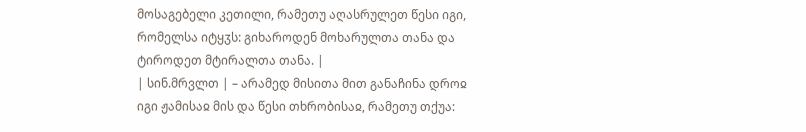მოსაგებელი კეთილი, რამეთუ აღასრულეთ წესი იგი, რომელსა იტყჳს: გიხაროდენ მოხარულთა თანა და ტიროდეთ მტირალთა თანა. |
| სინ.მრვლთ | – არამედ მისითა მით განაჩინა დროჲ იგი ჟამისაჲ მის და წესი თხრობისაჲ, რამეთუ თქუა: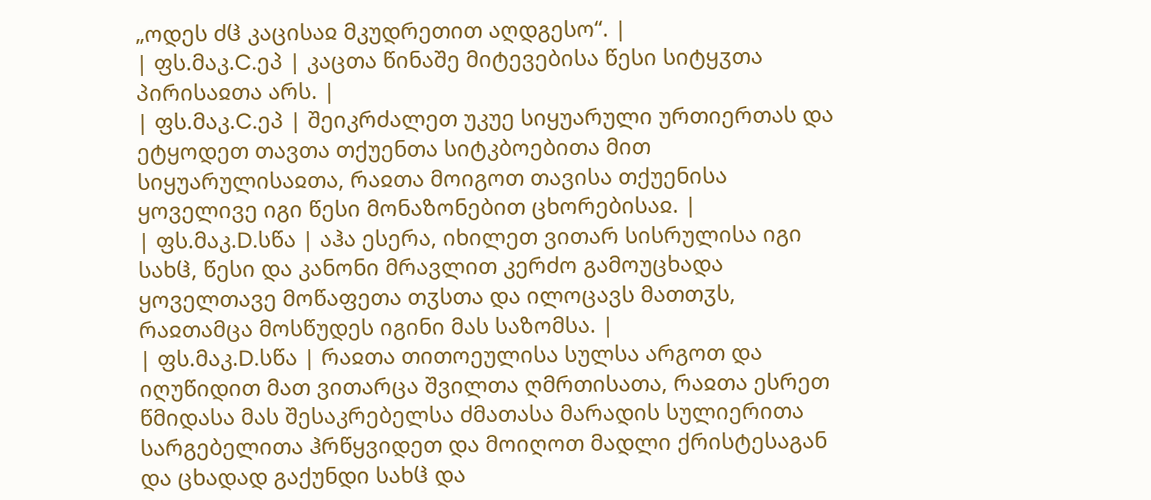„ოდეს ძჱ კაცისაჲ მკუდრეთით აღდგესო“. |
| ფს.მაკ.C.ეპ | კაცთა წინაშე მიტევებისა წესი სიტყჳთა პირისაჲთა არს. |
| ფს.მაკ.C.ეპ | შეიკრძალეთ უკუე სიყუარული ურთიერთას და ეტყოდეთ თავთა თქუენთა სიტკბოებითა მით სიყუარულისაჲთა, რაჲთა მოიგოთ თავისა თქუენისა ყოველივე იგი წესი მონაზონებით ცხორებისაჲ. |
| ფს.მაკ.D.სწა | აჰა ესერა, იხილეთ ვითარ სისრულისა იგი სახჱ, წესი და კანონი მრავლით კერძო გამოუცხადა ყოველთავე მოწაფეთა თჳსთა და ილოცავს მათთჳს, რაჲთამცა მოსწუდეს იგინი მას საზომსა. |
| ფს.მაკ.D.სწა | რაჲთა თითოეულისა სულსა არგოთ და იღუწიდით მათ ვითარცა შვილთა ღმრთისათა, რაჲთა ესრეთ წმიდასა მას შესაკრებელსა ძმათასა მარადის სულიერითა სარგებელითა ჰრწყვიდეთ და მოიღოთ მადლი ქრისტესაგან და ცხადად გაქუნდი სახჱ და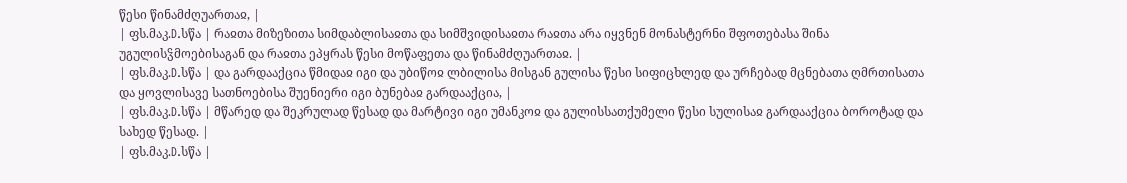წესი წინამძღუართაჲ, |
| ფს.მაკ.D.სწა | რაჲთა მიზეზითა სიმდაბლისაჲთა და სიმშვიდისაჲთა რაჲთა არა იყვნენ მონასტერნი შფოთებასა შინა უგულისჴმოებისაგან და რაჲთა ეპყრას წესი მოწაფეთა და წინამძღუართაჲ. |
| ფს.მაკ.D.სწა | და გარდააქცია წმიდაჲ იგი და უბიწოჲ ლბილისა მისგან გულისა წესი სიფიცხლედ და ურჩებად მცნებათა ღმრთისათა და ყოვლისავე სათნოებისა შუენიერი იგი ბუნებაჲ გარდააქცია, |
| ფს.მაკ.D.სწა | მწარედ და შეკრულად წესად და მარტივი იგი უმანკოჲ და გულისსათქუმელი წესი სულისაჲ გარდააქცია ბოროტად და სახედ წესად. |
| ფს.მაკ.D.სწა |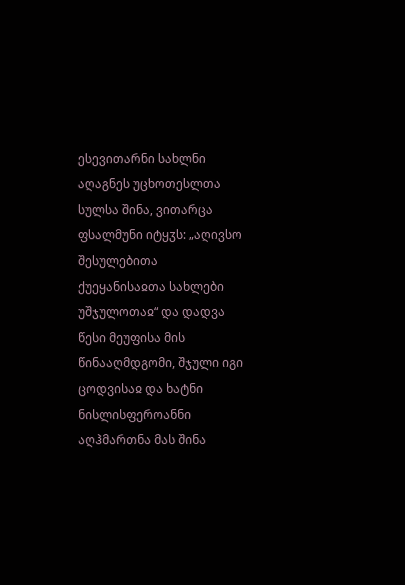ესევითარნი სახლნი აღაგნეს უცხოთესლთა სულსა შინა, ვითარცა ფსალმუნი იტყჳს: „აღივსო შესულებითა ქუეყანისაჲთა სახლები უშჯულოთაჲ“ და დადვა წესი მეუფისა მის წინააღმდგომი, შჯული იგი ცოდვისაჲ და ხატნი ნისლისფეროანნი აღჰმართნა მას შინა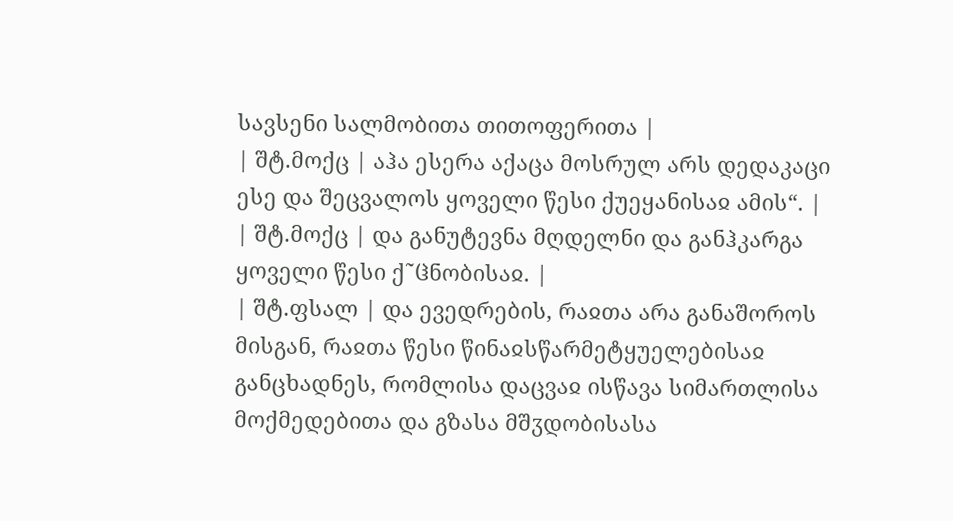სავსენი სალმობითა თითოფერითა |
| შტ.მოქც | აჰა ესერა აქაცა მოსრულ არს დედაკაცი ესე და შეცვალოს ყოველი წესი ქუეყანისაჲ ამის“. |
| შტ.მოქც | და განუტევნა მღდელნი და განჰკარგა ყოველი წესი ქ˜ჱნობისაჲ. |
| შტ.ფსალ | და ევედრების, რაჲთა არა განაშოროს მისგან, რაჲთა წესი წინაჲსწარმეტყუელებისაჲ განცხადნეს, რომლისა დაცვაჲ ისწავა სიმართლისა მოქმედებითა და გზასა მშჳდობისასა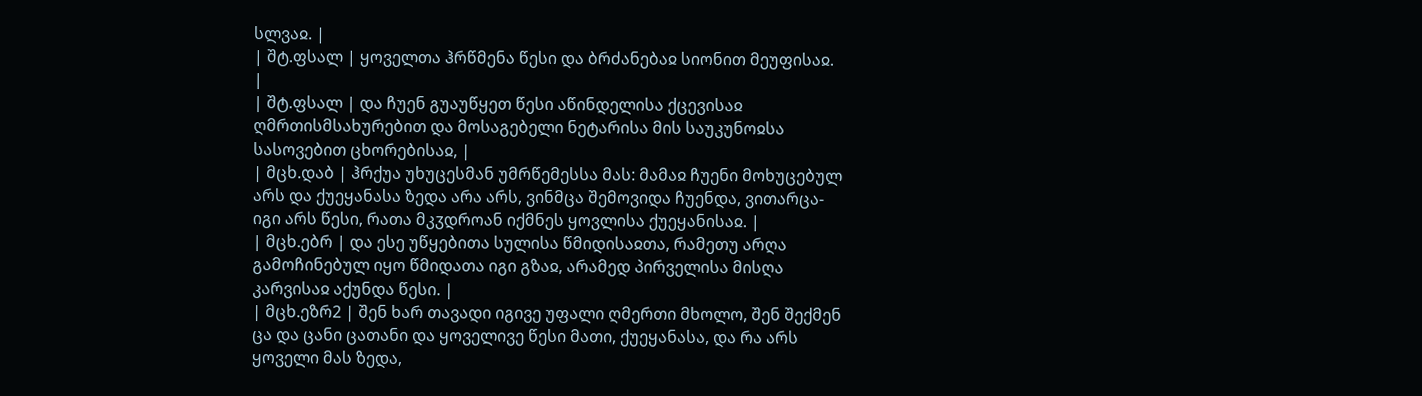სლვაჲ. |
| შტ.ფსალ | ყოველთა ჰრწმენა წესი და ბრძანებაჲ სიონით მეუფისაჲ. |
| შტ.ფსალ | და ჩუენ გუაუწყეთ წესი აწინდელისა ქცევისაჲ ღმრთისმსახურებით და მოსაგებელი ნეტარისა მის საუკუნოჲსა სასოვებით ცხორებისაჲ, |
| მცხ.დაბ | ჰრქუა უხუცესმან უმრწემესსა მას: მამაჲ ჩუენი მოხუცებულ არს და ქუეყანასა ზედა არა არს, ვინმცა შემოვიდა ჩუენდა, ვითარცა-იგი არს წესი, რათა მკჳდროან იქმნეს ყოვლისა ქუეყანისაჲ. |
| მცხ.ებრ | და ესე უწყებითა სულისა წმიდისაჲთა, რამეთუ არღა გამოჩინებულ იყო წმიდათა იგი გზაჲ, არამედ პირველისა მისღა კარვისაჲ აქუნდა წესი. |
| მცხ.ეზრ2 | შენ ხარ თავადი იგივე უფალი ღმერთი მხოლო, შენ შექმენ ცა და ცანი ცათანი და ყოველივე წესი მათი, ქუეყანასა, და რა არს ყოველი მას ზედა,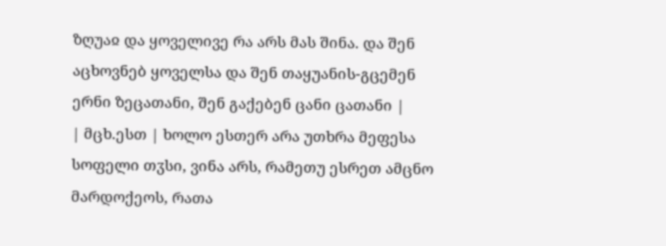ზღუაჲ და ყოველივე რა არს მას შინა. და შენ აცხოვნებ ყოველსა და შენ თაყუანის-გცემენ ერნი ზეცათანი, შენ გაქებენ ცანი ცათანი |
| მცხ.ესთ | ხოლო ესთერ არა უთხრა მეფესა სოფელი თჳსი, ვინა არს, რამეთუ ესრეთ ამცნო მარდოქეოს, რათა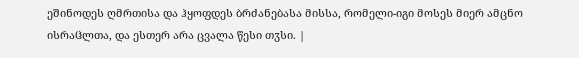ეშინოდეს ღმრთისა და ჰყოფდეს ბრძანებასა მისსა, რომელი-იგი მოსეს მიერ ამცნო ისრაჱლთა, და ესთერ არა ცვალა წესი თჳსი. |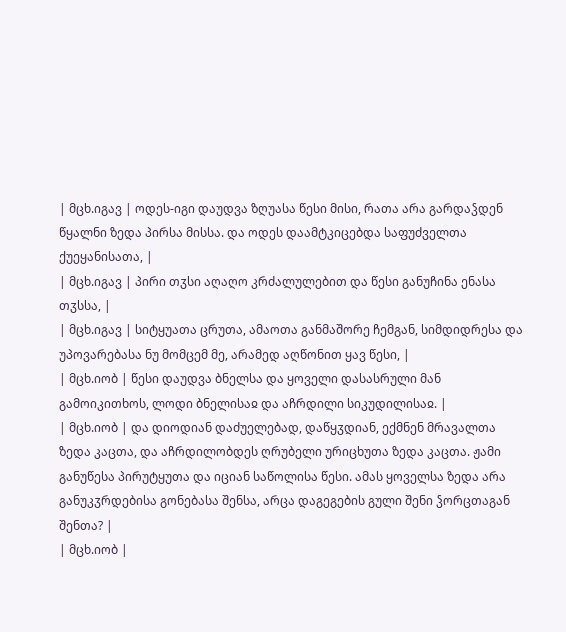| მცხ.იგავ | ოდეს-იგი დაუდვა ზღუასა წესი მისი, რათა არა გარდაჴდენ წყალნი ზედა პირსა მისსა. და ოდეს დაამტკიცებდა საფუძველთა ქუეყანისათა, |
| მცხ.იგავ | პირი თჳსი აღაღო კრძალულებით და წესი განუჩინა ენასა თჳსსა, |
| მცხ.იგავ | სიტყუათა ცრუთა, ამაოთა განმაშორე ჩემგან, სიმდიდრესა და უპოვარებასა ნუ მომცემ მე, არამედ აღწონით ყავ წესი, |
| მცხ.იობ | წესი დაუდვა ბნელსა და ყოველი დასასრული მან გამოიკითხოს, ლოდი ბნელისაჲ და აჩრდილი სიკუდილისაჲ. |
| მცხ.იობ | და დიოდიან დაძუელებად, დაწყჳდიან, ექმნენ მრავალთა ზედა კაცთა, და აჩრდილობდეს ღრუბელი ურიცხუთა ზედა კაცთა. ჟამი განუწესა პირუტყუთა და იციან საწოლისა წესი. ამას ყოველსა ზედა არა განუკჳრდებისა გონებასა შენსა, არცა დაგეგების გული შენი ჴორცთაგან შენთა? |
| მცხ.იობ |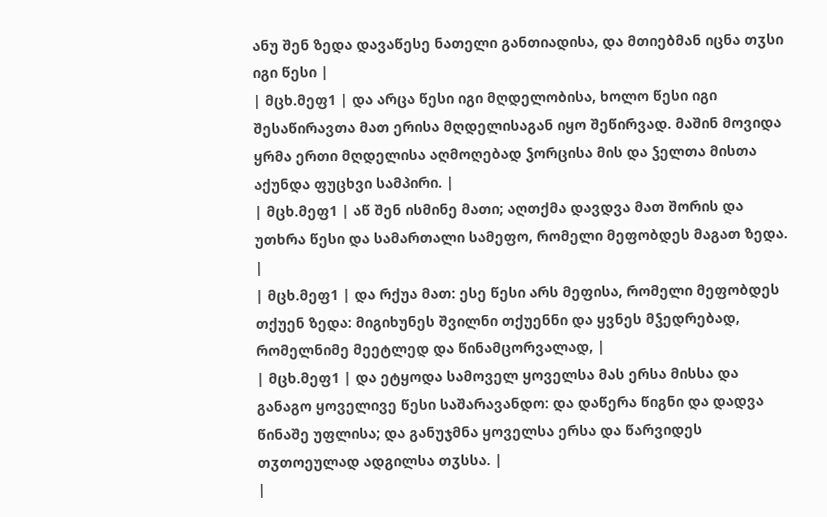ანუ შენ ზედა დავაწესე ნათელი განთიადისა, და მთიებმან იცნა თჳსი იგი წესი |
| მცხ.მეფ1 | და არცა წესი იგი მღდელობისა, ხოლო წესი იგი შესაწირავთა მათ ერისა მღდელისაგან იყო შეწირვად. მაშინ მოვიდა ყრმა ერთი მღდელისა აღმოღებად ჴორცისა მის და ჴელთა მისთა აქუნდა ფუცხვი სამპირი. |
| მცხ.მეფ1 | აწ შენ ისმინე მათი; აღთქმა დავდვა მათ შორის და უთხრა წესი და სამართალი სამეფო, რომელი მეფობდეს მაგათ ზედა. |
| მცხ.მეფ1 | და რქუა მათ: ესე წესი არს მეფისა, რომელი მეფობდეს თქუენ ზედა: მიგიხუნეს შვილნი თქუენნი და ყვნეს მჴედრებად, რომელნიმე მეეტლედ და წინამცორვალად, |
| მცხ.მეფ1 | და ეტყოდა სამოველ ყოველსა მას ერსა მისსა და განაგო ყოველივე წესი საშარავანდო: და დაწერა წიგნი და დადვა წინაშე უფლისა; და განუჯმნა ყოველსა ერსა და წარვიდეს თჳთოეულად ადგილსა თჳსსა. |
|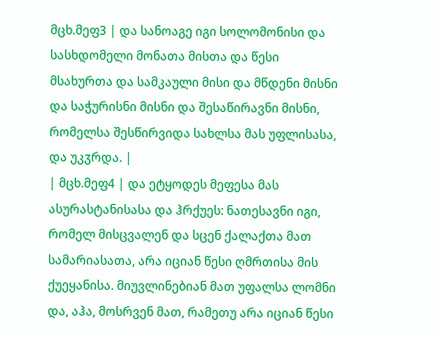მცხ.მეფ3 | და სანოაგე იგი სოლომონისი და სასხდომელი მონათა მისთა და წესი მსახურთა და სამკაული მისი და მწდენი მისნი და საჭურისნი მისნი და შესაწირავნი მისნი, რომელსა შესწირვიდა სახლსა მას უფლისასა, და უკჳრდა. |
| მცხ.მეფ4 | და ეტყოდეს მეფესა მას ასურასტანისასა და ჰრქუეს: ნათესავნი იგი, რომელ მისცვალენ და სცენ ქალაქთა მათ სამარიასათა, არა იციან წესი ღმრთისა მის ქუეყანისა. მიუვლინებიან მათ უფალსა ლომნი და, აჰა, მოსრვენ მათ, რამეთუ არა იციან წესი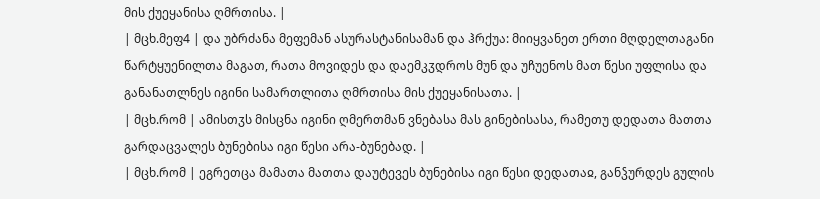მის ქუეყანისა ღმრთისა. |
| მცხ.მეფ4 | და უბრძანა მეფემან ასურასტანისამან და ჰრქუა: მიიყვანეთ ერთი მღდელთაგანი წარტყუენილთა მაგათ, რათა მოვიდეს და დაემკჳდროს მუნ და უჩუენოს მათ წესი უფლისა და განანათლნეს იგინი სამართლითა ღმრთისა მის ქუეყანისათა. |
| მცხ.რომ | ამისთჳს მისცნა იგინი ღმერთმან ვნებასა მას გინებისასა, რამეთუ დედათა მათთა გარდაცვალეს ბუნებისა იგი წესი არა-ბუნებად. |
| მცხ.რომ | ეგრეთცა მამათა მათთა დაუტევეს ბუნებისა იგი წესი დედათაჲ, განჴურდეს გულის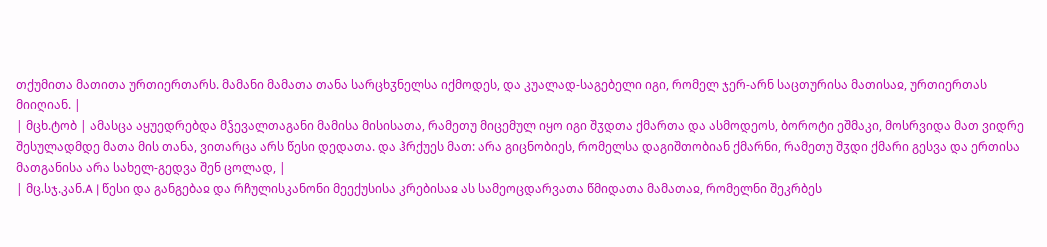თქუმითა მათითა ურთიერთარს. მამანი მამათა თანა სარცხჳნელსა იქმოდეს, და კუალად-საგებელი იგი, რომელ ჯერ-არნ საცთურისა მათისაჲ, ურთიერთას მიიღიან. |
| მცხ.ტობ | ამასცა აყუედრებდა მჴევალთაგანი მამისა მისისათა, რამეთუ მიცემულ იყო იგი შჳდთა ქმართა და ასმოდეოს, ბოროტი ეშმაკი, მოსრვიდა მათ ვიდრე შესულადმდე მათა მის თანა, ვითარცა არს წესი დედათა. და ჰრქუეს მათ: არა გიცნობიეს, რომელსა დაგიშთობიან ქმარნი, რამეთუ შჳდი ქმარი გესვა და ერთისა მათგანისა არა სახელ-გედვა შენ ცოლად, |
| მც.სჯ.კან.A | წესი და განგებაჲ და რჩულისკანონი მეექუსისა კრებისაჲ ას სამეოცდარვათა წმიდათა მამათაჲ, რომელნი შეკრბეს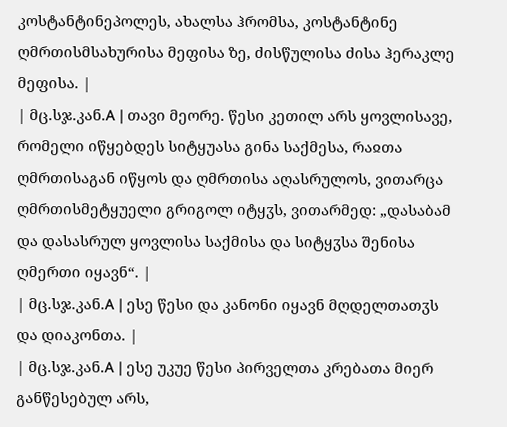კოსტანტინეპოლეს, ახალსა ჰრომსა, კოსტანტინე ღმრთისმსახურისა მეფისა ზე, ძისწულისა ძისა ჰერაკლე მეფისა. |
| მც.სჯ.კან.A | თავი მეორე. წესი კეთილ არს ყოვლისავე, რომელი იწყებდეს სიტყუასა გინა საქმესა, რაჲთა ღმრთისაგან იწყოს და ღმრთისა აღასრულოს, ვითარცა ღმრთისმეტყუელი გრიგოლ იტყჳს, ვითარმედ: „დასაბამ და დასასრულ ყოვლისა საქმისა და სიტყჳსა შენისა ღმერთი იყავნ“. |
| მც.სჯ.კან.A | ესე წესი და კანონი იყავნ მღდელთათჳს და დიაკონთა. |
| მც.სჯ.კან.A | ესე უკუე წესი პირველთა კრებათა მიერ განწესებულ არს,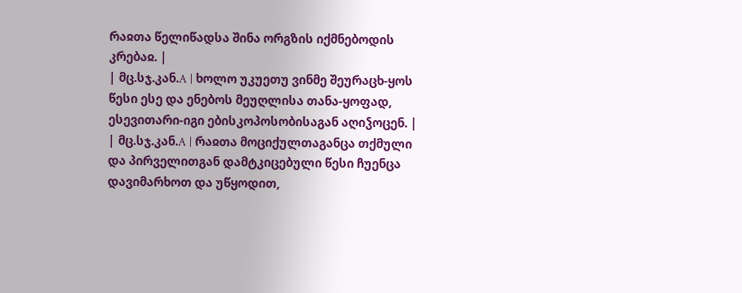რაჲთა წელიწადსა შინა ორგზის იქმნებოდის კრებაჲ. |
| მც.სჯ.კან.A | ხოლო უკუეთუ ვინმე შეურაცხ-ყოს წესი ესე და ენებოს მეუღლისა თანა-ყოფად, ესევითარი-იგი ებისკოპოსობისაგან აღიჴოცენ. |
| მც.სჯ.კან.A | რაჲთა მოციქულთაგანცა თქმული და პირველითგან დამტკიცებული წესი ჩუენცა დავიმარხოთ და უწყოდით,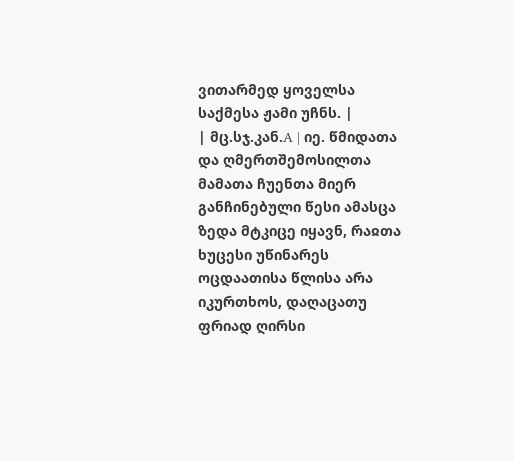ვითარმედ ყოველსა საქმესა ჟამი უჩნს. |
| მც.სჯ.კან.A | იე. წმიდათა და ღმერთშემოსილთა მამათა ჩუენთა მიერ განჩინებული წესი ამასცა ზედა მტკიცე იყავნ, რაჲთა ხუცესი უწინარეს ოცდაათისა წლისა არა იკურთხოს, დაღაცათუ ფრიად ღირსი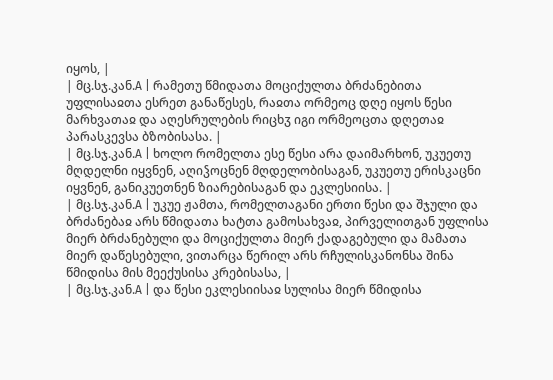იყოს, |
| მც.სჯ.კან.A | რამეთუ წმიდათა მოციქულთა ბრძანებითა უფლისაჲთა ესრეთ განაწესეს, რაჲთა ორმეოც დღე იყოს წესი მარხვათაჲ და აღესრულების რიცხჳ იგი ორმეოცთა დღეთაჲ პარასკევსა ბზობისასა. |
| მც.სჯ.კან.A | ხოლო რომელთა ესე წესი არა დაიმარხონ, უკუეთუ მღდელნი იყვნენ, აღიჴოცნენ მღდელობისაგან, უკუეთუ ერისკაცნი იყვნენ, განიკუეთნენ ზიარებისაგან და ეკლესიისა. |
| მც.სჯ.კან.A | უკუე ჟამთა, რომელთაგანი ერთი წესი და შჯული და ბრძანებაჲ არს წმიდათა ხატთა გამოსახვაჲ, პირველითგან უფლისა მიერ ბრძანებული და მოციქულთა მიერ ქადაგებული და მამათა მიერ დაწესებული, ვითარცა წერილ არს რჩულისკანონსა შინა წმიდისა მის მეექუსისა კრებისასა, |
| მც.სჯ.კან.A | და წესი ეკლესიისაჲ სულისა მიერ წმიდისა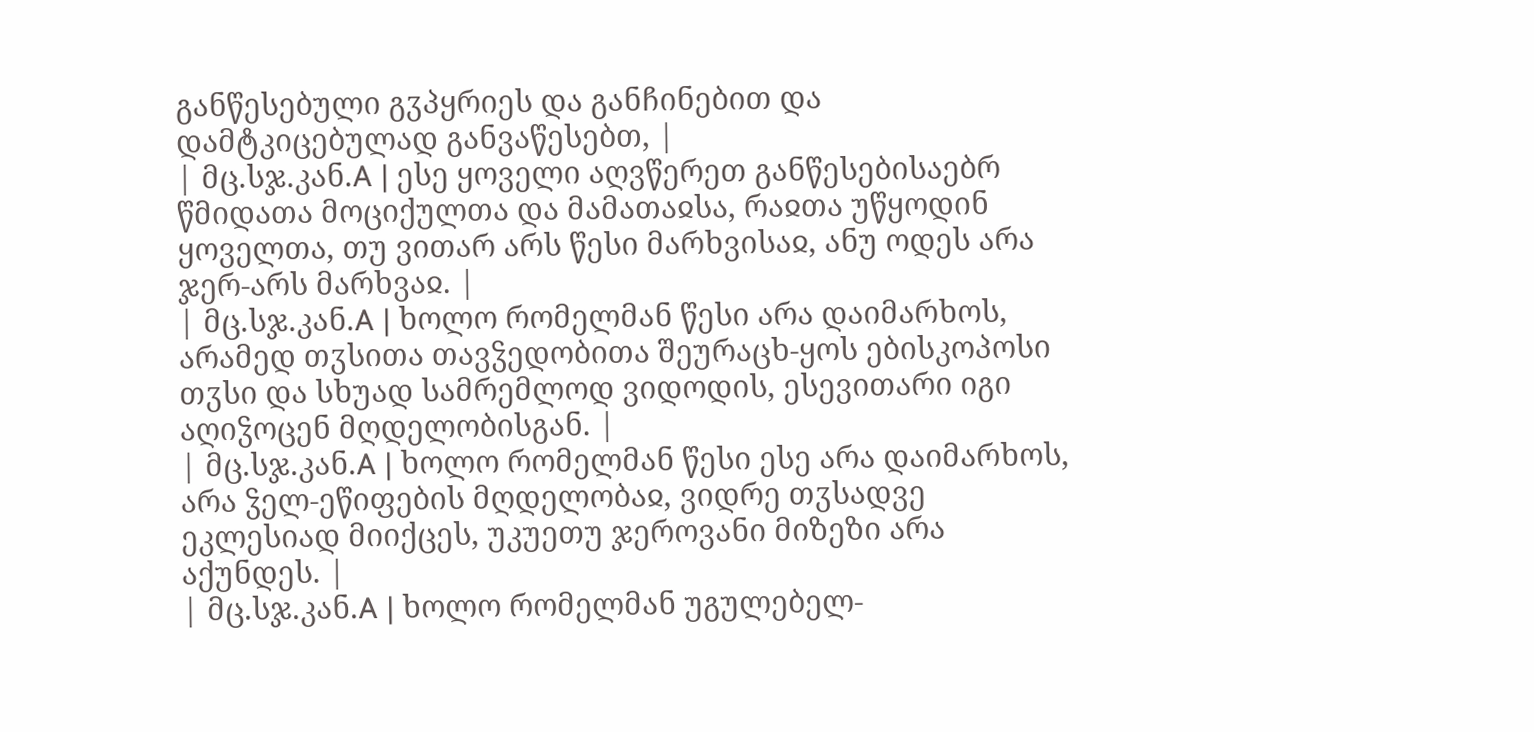განწესებული გჳპყრიეს და განჩინებით და დამტკიცებულად განვაწესებთ, |
| მც.სჯ.კან.A | ესე ყოველი აღვწერეთ განწესებისაებრ წმიდათა მოციქულთა და მამათაჲსა, რაჲთა უწყოდინ ყოველთა, თუ ვითარ არს წესი მარხვისაჲ, ანუ ოდეს არა ჯერ-არს მარხვაჲ. |
| მც.სჯ.კან.A | ხოლო რომელმან წესი არა დაიმარხოს, არამედ თჳსითა თავჴედობითა შეურაცხ-ყოს ებისკოპოსი თჳსი და სხუად სამრემლოდ ვიდოდის, ესევითარი იგი აღიჴოცენ მღდელობისგან. |
| მც.სჯ.კან.A | ხოლო რომელმან წესი ესე არა დაიმარხოს, არა ჴელ-ეწიფების მღდელობაჲ, ვიდრე თჳსადვე ეკლესიად მიიქცეს, უკუეთუ ჯეროვანი მიზეზი არა აქუნდეს. |
| მც.სჯ.კან.A | ხოლო რომელმან უგულებელ-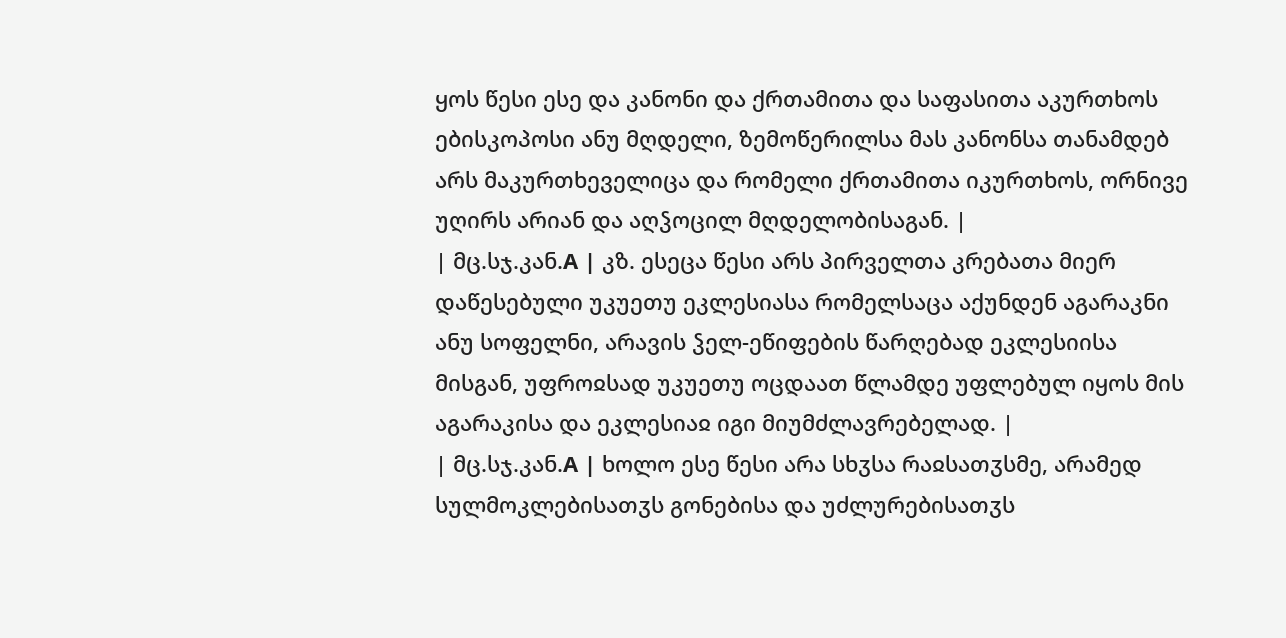ყოს წესი ესე და კანონი და ქრთამითა და საფასითა აკურთხოს ებისკოპოსი ანუ მღდელი, ზემოწერილსა მას კანონსა თანამდებ არს მაკურთხეველიცა და რომელი ქრთამითა იკურთხოს, ორნივე უღირს არიან და აღჴოცილ მღდელობისაგან. |
| მც.სჯ.კან.A | კზ. ესეცა წესი არს პირველთა კრებათა მიერ დაწესებული უკუეთუ ეკლესიასა რომელსაცა აქუნდენ აგარაკნი ანუ სოფელნი, არავის ჴელ-ეწიფების წარღებად ეკლესიისა მისგან, უფროჲსად უკუეთუ ოცდაათ წლამდე უფლებულ იყოს მის აგარაკისა და ეკლესიაჲ იგი მიუმძლავრებელად. |
| მც.სჯ.კან.A | ხოლო ესე წესი არა სხჳსა რაჲსათჳსმე, არამედ სულმოკლებისათჳს გონებისა და უძლურებისათჳს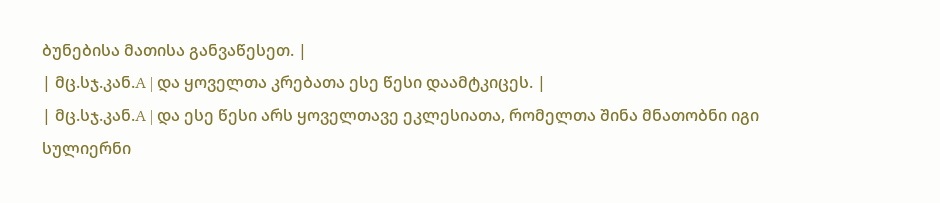ბუნებისა მათისა განვაწესეთ. |
| მც.სჯ.კან.A | და ყოველთა კრებათა ესე წესი დაამტკიცეს. |
| მც.სჯ.კან.A | და ესე წესი არს ყოველთავე ეკლესიათა, რომელთა შინა მნათობნი იგი სულიერნი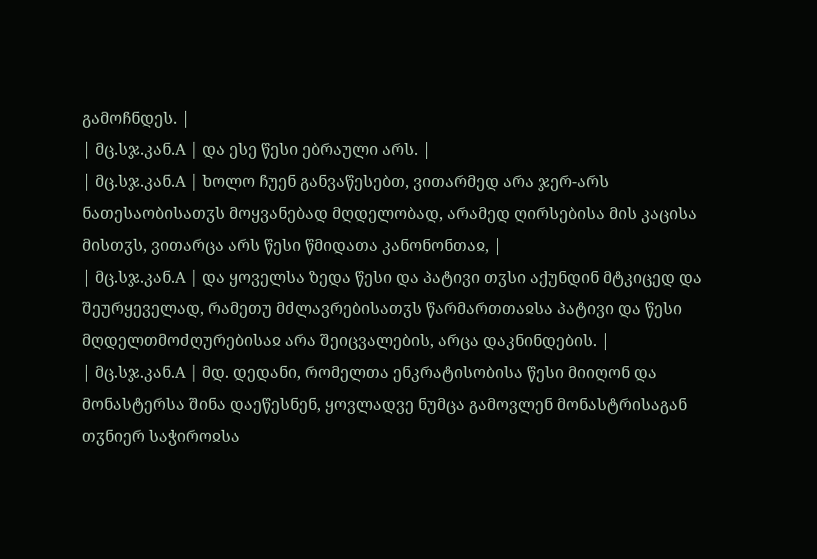გამოჩნდეს. |
| მც.სჯ.კან.A | და ესე წესი ებრაული არს. |
| მც.სჯ.კან.A | ხოლო ჩუენ განვაწესებთ, ვითარმედ არა ჯერ-არს ნათესაობისათჳს მოყვანებად მღდელობად, არამედ ღირსებისა მის კაცისა მისთჳს, ვითარცა არს წესი წმიდათა კანონონთაჲ, |
| მც.სჯ.კან.A | და ყოველსა ზედა წესი და პატივი თჳსი აქუნდინ მტკიცედ და შეურყეველად, რამეთუ მძლავრებისათჳს წარმართთაჲსა პატივი და წესი მღდელთმოძღურებისაჲ არა შეიცვალების, არცა დაკნინდების. |
| მც.სჯ.კან.A | მდ. დედანი, რომელთა ენკრატისობისა წესი მიიღონ და მონასტერსა შინა დაეწესნენ, ყოვლადვე ნუმცა გამოვლენ მონასტრისაგან თჳნიერ საჭიროჲსა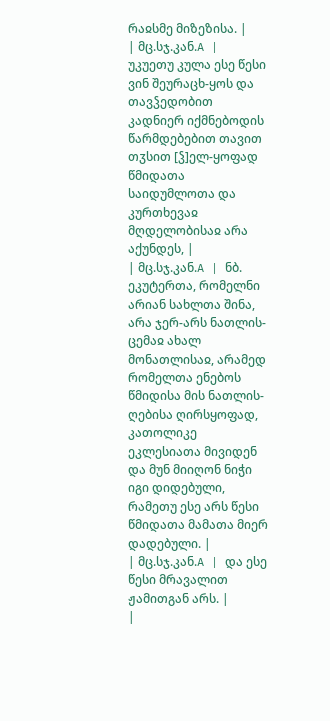რაჲსმე მიზეზისა. |
| მც.სჯ.კან.A | უკუეთუ კულა ესე წესი ვინ შეურაცხ-ყოს და თავჴედობით კადნიერ იქმნებოდის წარმდებებით თავით თჳსით [ჴ]ელ-ყოფად წმიდათა საიდუმლოთა და კურთხევაჲ მღდელობისაჲ არა აქუნდეს, |
| მც.სჯ.კან.A | ნბ. ეკუტერთა, რომელნი არიან სახლთა შინა, არა ჯერ-არს ნათლის-ცემაჲ ახალ მონათლისაჲ, არამედ რომელთა ენებოს წმიდისა მის ნათლის-ღებისა ღირსყოფად, კათოლიკე ეკლესიათა მივიდენ და მუნ მიიღონ ნიჭი იგი დიდებული, რამეთუ ესე არს წესი წმიდათა მამათა მიერ დადებული. |
| მც.სჯ.კან.A | და ესე წესი მრავალით ჟამითგან არს. |
|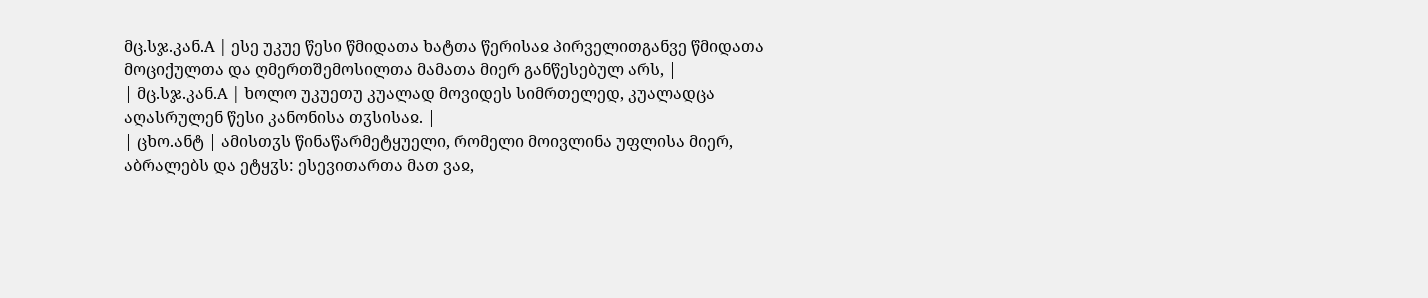მც.სჯ.კან.A | ესე უკუე წესი წმიდათა ხატთა წერისაჲ პირველითგანვე წმიდათა მოციქულთა და ღმერთშემოსილთა მამათა მიერ განწესებულ არს, |
| მც.სჯ.კან.A | ხოლო უკუეთუ კუალად მოვიდეს სიმრთელედ, კუალადცა აღასრულენ წესი კანონისა თჳსისაჲ. |
| ცხო.ანტ | ამისთჳს წინაწარმეტყუელი, რომელი მოივლინა უფლისა მიერ, აბრალებს და ეტყჳს: ესევითართა მათ ვაჲ,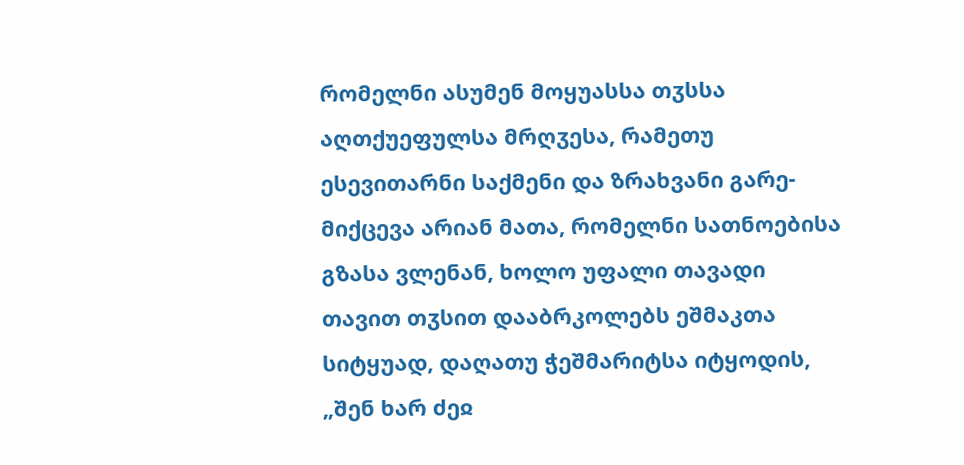რომელნი ასუმენ მოყუასსა თჳსსა აღთქუეფულსა მრღჳესა, რამეთუ ესევითარნი საქმენი და ზრახვანი გარე-მიქცევა არიან მათა, რომელნი სათნოებისა გზასა ვლენან, ხოლო უფალი თავადი თავით თჳსით დააბრკოლებს ეშმაკთა სიტყუად, დაღათუ ჭეშმარიტსა იტყოდის, „შენ ხარ ძეჲ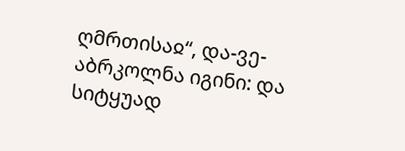ღმრთისაჲ“, და-ვე-აბრკოლნა იგინი: და სიტყუად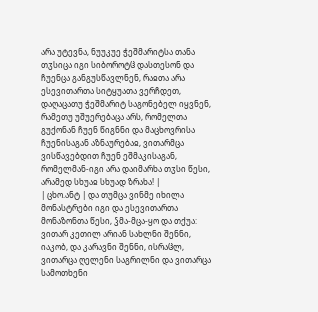არა უტევნა, ნუუკუე ჭეშმარიტსა თანა თჳსიცა იგი სიბოროტჱ დასთესონ და ჩუენცა განგუსწავლნენ, რაჲთა არა ესევითართა სიტყუათა ვერჩდეთ, დაღაცათუ ჭეშმარიტ საგონებელ იყვნენ, რამეთუ უშუერებაცა არს, რომელთა გუქონან ჩუენ წიგნნი და მაცხოვრისა ჩუენისაგან აზნაურებაჲ, ვითარმცა ვისწავებდით ჩუენ ეშმაკისაგან, რომელმან-იგი არა დაიმარხა თჳსი წესი, არამედ სხუაჲ სხუად ზრახა! |
| ცხო.ანტ | და თუმცა ვინმე იხილა მონასტრები იგი და ესევითართა მონაზონთა წესი, ჴმა-მცა-ყო და თქუა: ვითარ კეთილ არიან სახლნი შენნი, იაკობ, და კარავნი შენნი, ისრაჱლ, ვითარცა ღელენი საგრილნი და ვითარცა სამოთხენი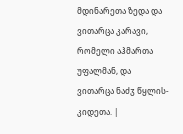მდინარეთა ზედა და ვითარცა კარავი, რომელი აჰმართა უფალმან, და ვითარცა ნაძჳ წყლის-კიდეთა. |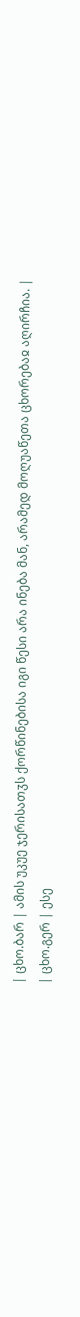| ცხო.ბარ | ამის უკუე ჯერისათჳს ქორწინებისა იგი წესი არა ინება მან, არამედ მოღუაწეთა ცხორებაჲ აღირჩია. |
| ცხო.გერ | ესე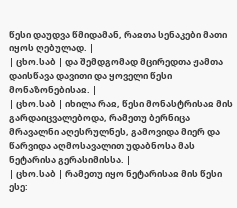წესი დაუდვა წმიდამან, რაჲთა სენაკები მათი იყოს ღებულად. |
| ცხო.საბ | და შემდგომად მცირედთა ჟამთა დაისწავა დავითი და ყოველი წესი მონაზონებისაჲ. |
| ცხო.საბ | იხილა რაჲ, წესი მონასტრისაჲ მის გარდაიცვალებოდა, რამეთუ ბერნიცა მრავალნი აღესრულნეს, გამოვიდა მიერ და წარვიდა აღმოსავალით უდაბნოსა მას ნეტარისა გერასიმისსა. |
| ცხო.საბ | რამეთუ იყო ნეტარისაჲ მის წესი ესე: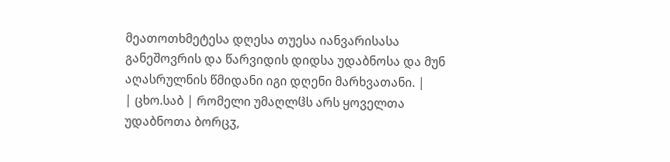მეათოთხმეტესა დღესა თუესა იანვარისასა განეშოვრის და წარვიდის დიდსა უდაბნოსა და მუნ აღასრულნის წმიდანი იგი დღენი მარხვათანი. |
| ცხო.საბ | რომელი უმაღლჱს არს ყოველთა უდაბნოთა ბორცჳ,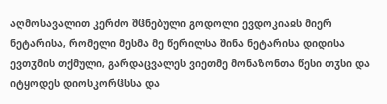აღმოსავალით კერძო შჱნებული გოდოლი ევდოკიაჲს მიერ ნეტარისა, რომელი მესმა მე წერილსა შინა ნეტარისა დიდისა ევთჳმის თქმული, გარდაცვალეს ვიეთმე მონაზონთა წესი თჳსი და იტყოდეს დიოსკორჱსსა და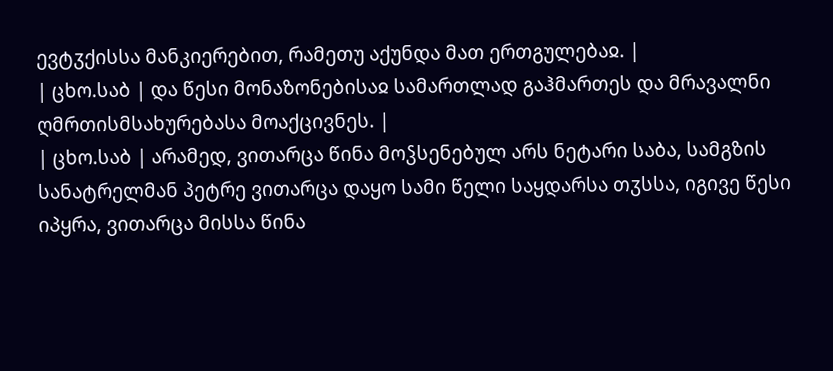ევტჳქისსა მანკიერებით, რამეთუ აქუნდა მათ ერთგულებაჲ. |
| ცხო.საბ | და წესი მონაზონებისაჲ სამართლად გაჰმართეს და მრავალნი ღმრთისმსახურებასა მოაქცივნეს. |
| ცხო.საბ | არამედ, ვითარცა წინა მოჴსენებულ არს ნეტარი საბა, სამგზის სანატრელმან პეტრე ვითარცა დაყო სამი წელი საყდარსა თჳსსა, იგივე წესი იპყრა, ვითარცა მისსა წინა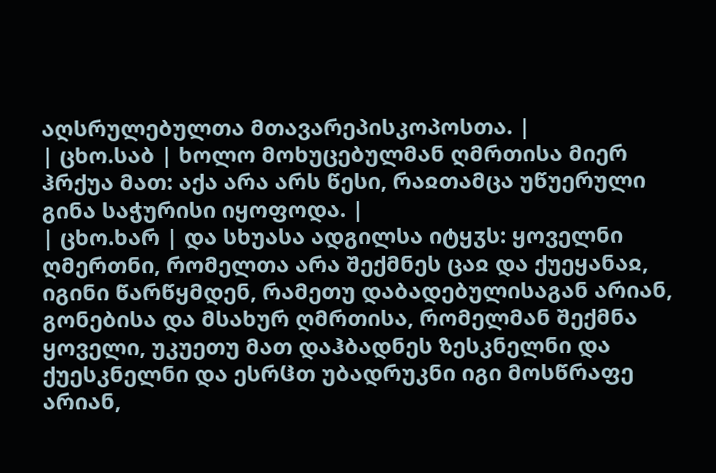აღსრულებულთა მთავარეპისკოპოსთა. |
| ცხო.საბ | ხოლო მოხუცებულმან ღმრთისა მიერ ჰრქუა მათ: აქა არა არს წესი, რაჲთამცა უწუერული გინა საჭურისი იყოფოდა. |
| ცხო.ხარ | და სხუასა ადგილსა იტყჳს: ყოველნი ღმერთნი, რომელთა არა შექმნეს ცაჲ და ქუეყანაჲ, იგინი წარწყმდენ, რამეთუ დაბადებულისაგან არიან, გონებისა და მსახურ ღმრთისა, რომელმან შექმნა ყოველი, უკუეთუ მათ დაჰბადნეს ზესკნელნი და ქუესკნელნი და ესრჱთ უბადრუკნი იგი მოსწრაფე არიან,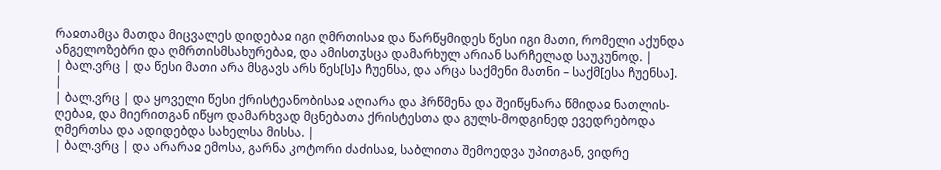რაჲთამცა მათდა მიცვალეს დიდებაჲ იგი ღმრთისაჲ და წარწყმიდეს წესი იგი მათი, რომელი აქუნდა ანგელოზებრი და ღმრთისმსახურებაჲ, და ამისთჳსცა დამარხულ არიან სარჩელად საუკუნოდ. |
| ბალ.ვრც | და წესი მათი არა მსგავს არს წეს[ს]ა ჩუენსა, და არცა საქმენი მათნი – საქმ[ესა ჩუენსა]. |
| ბალ.ვრც | და ყოველი წესი ქრისტეანობისაჲ აღიარა და ჰრწმენა და შეიწყნარა წმიდაჲ ნათლის-ღებაჲ, და მიერითგან იწყო დამარხვად მცნებათა ქრისტესთა და გულს-მოდგინედ ევედრებოდა ღმერთსა და ადიდებდა სახელსა მისსა. |
| ბალ.ვრც | და არარაჲ ემოსა, გარნა კოტორი ძაძისაჲ, საბლითა შემოედვა უპითგან, ვიდრე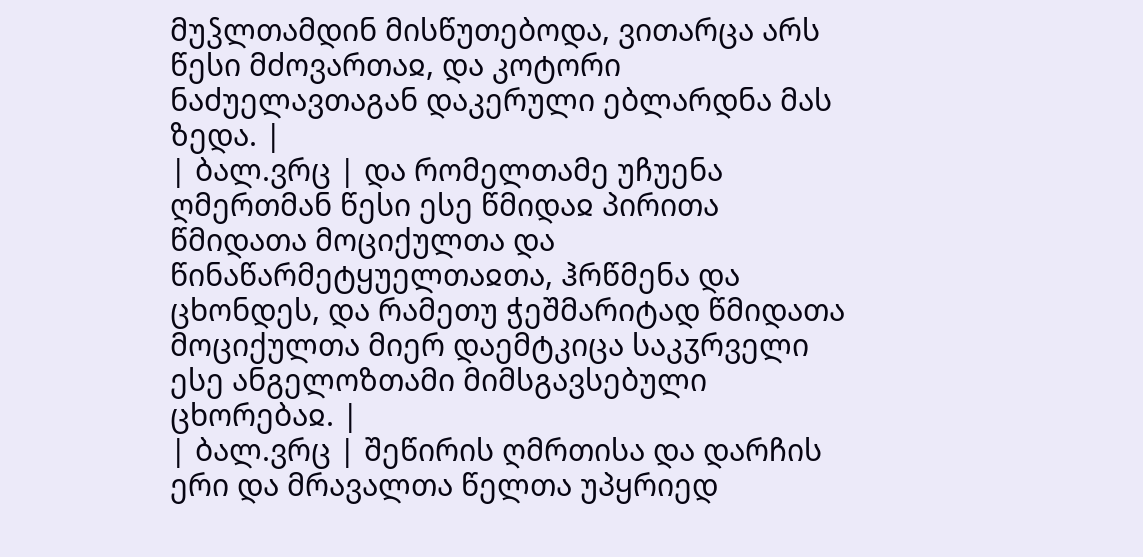მუჴლთამდინ მისწუთებოდა, ვითარცა არს წესი მძოვართაჲ, და კოტორი ნაძუელავთაგან დაკერული ებლარდნა მას ზედა. |
| ბალ.ვრც | და რომელთამე უჩუენა ღმერთმან წესი ესე წმიდაჲ პირითა წმიდათა მოციქულთა და წინაწარმეტყუელთაჲთა, ჰრწმენა და ცხონდეს, და რამეთუ ჭეშმარიტად წმიდათა მოციქულთა მიერ დაემტკიცა საკჳრველი ესე ანგელოზთამი მიმსგავსებული ცხორებაჲ. |
| ბალ.ვრც | შეწირის ღმრთისა და დარჩის ერი და მრავალთა წელთა უპყრიედ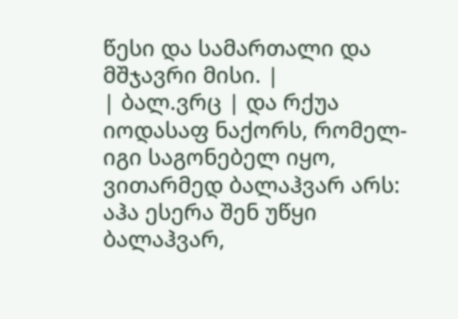წესი და სამართალი და მშჯავრი მისი. |
| ბალ.ვრც | და რქუა იოდასაფ ნაქორს, რომელ-იგი საგონებელ იყო, ვითარმედ ბალაჰვარ არს: აჰა ესერა შენ უწყი ბალაჰვარ,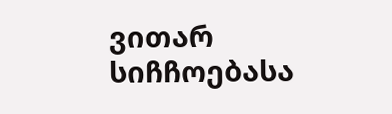ვითარ სიჩჩოებასა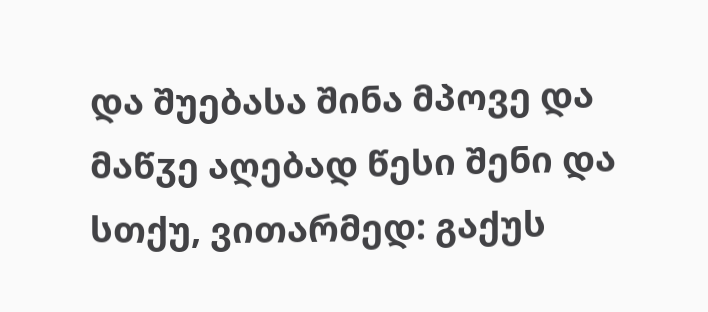და შუებასა შინა მპოვე და მაწჳე აღებად წესი შენი და სთქუ, ვითარმედ: გაქუს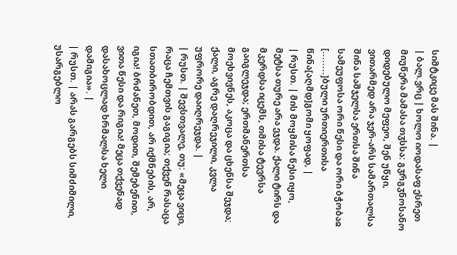სიმტკიცე მას შინა. |
| ბალ.ვრც | ხოლო იოდასაფ ესრეთ მიუწერა მამასა თჳსსა: გჳრგჳნოსანო დიდებულო მეფეო, შენ უწყი, ვითარმედ არა ჯერ-არს სამართალსა შინა საშჯელსა ერთსა შინა სამეუფოსა ორი წესი და ორი ბჭობაჲ [........]ბული ურთიერთისა წინა[აღმდ]გომი ყოფად, |
| რუსთ. | მის მოყმისა წესი იყო‚ მეტსა თურე არა ეჯდა. ქალი ტირს და მკერდსა იცემს‚ თმისა ტევრსა გაიგლეჯდა; ერთმანერთსა მოეხვივნეს‚ აკოცა და ცხენსა შეჯდა; ქალი‚ აგრე დაღრეჯილი‚ კვლა უფრორე დაიღრეჯდა. |
| რუსთ. | შევსთვალე‚ თუ: «მეცა ვიცი‚ რაცა ჩემთვის გაგიგია; თქვენ რასაცა სთათბირობდით‚ არ იქმნების‚ არ‚ იგია! ბრძანეთ‚ მოდით‚ შემებენით‚ ვითა წესი და რიგია! მეცა თქვენად დასახოცლად ხრმალსა ხელი დამიგია». |
| რუსთ. | არას გარგებს სიმძიმილი‚ უსარგებლო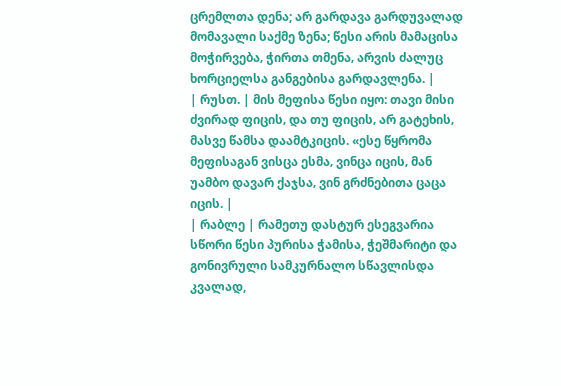ცრემლთა დენა; არ გარდავა გარდუვალად მომავალი საქმე ზენა; წესი არის მამაცისა მოჭირვება‚ ჭირთა თმენა‚ არვის ძალუც ხორციელსა განგებისა გარდავლენა. |
| რუსთ. | მის მეფისა წესი იყო: თავი მისი ძვირად ფიცის‚ და თუ ფიცის‚ არ გატეხის‚ მასვე წამსა დაამტკიცის. «ესე წყრომა მეფისაგან ვისცა ესმა‚ ვინცა იცის‚ მან უამბო დავარ ქაჯსა‚ ვინ გრძნებითა ცაცა იცის. |
| რაბლე | რამეთუ დასტურ ესეგვარია სწორი წესი პურისა ჭამისა, ჭეშმარიტი და გონივრული სამკურნალო სწავლისდა კვალად,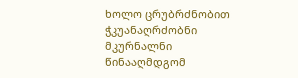ხოლო ცრუბრძნობით ჭკუანაღრძობნი მკურნალნი წინააღმდგომ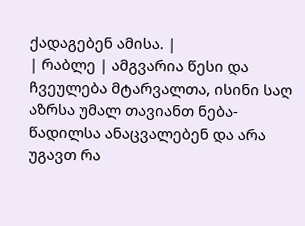ქადაგებენ ამისა. |
| რაბლე | ამგვარია წესი და ჩვეულება მტარვალთა, ისინი საღ აზრსა უმალ თავიანთ ნება-წადილსა ანაცვალებენ და არა უგავთ რა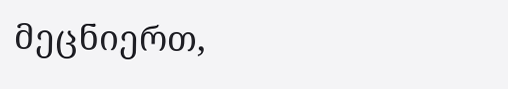მეცნიერთ,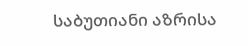საბუთიანი აზრისა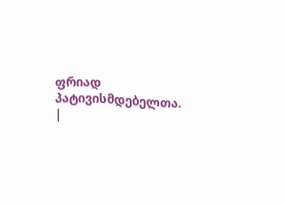ფრიად პატივისმდებელთა. |